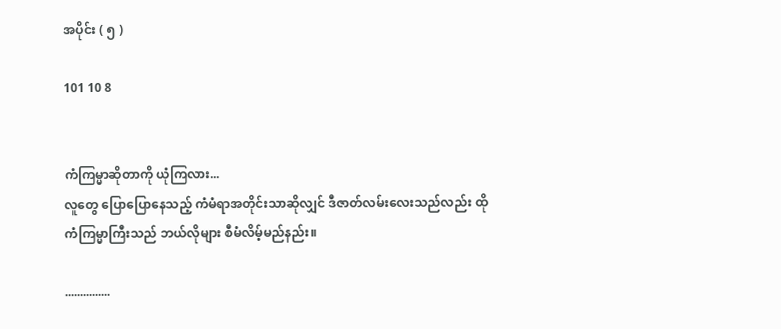အပိုင်း ( ၅ )

101 10 8


ကံကြမ္မာဆိုတာကို ယုံကြလား...
လူတွေ ပြောပြောနေသည့် ကံမံရာအတိုင်းသာဆိုလျှင် ဒီဇာတ်လမ်းလေးသည်လည်း ထိုကံကြမ္မာကြီးသည် ဘယ်လိုများ စီမံလိမ့်မည်နည်း။

...............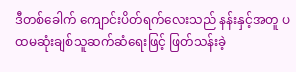ဒီတစ်ခေါက်‌ ကျောင်းပိတ်ရက်လေးသည် နန်းနှင့်အတူ ပထမဆုံးချစ်သူဆက်ဆံရေးဖြင့် ဖြတ်သန်းခဲ့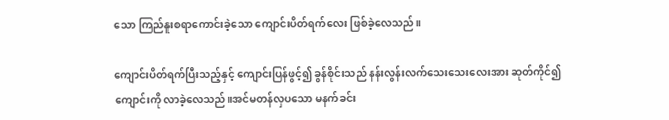သော ကြည်နူးစရာကောင်းခဲ့သော ကျောင်းပိတ်ရက်လေး ဖြစ်ခဲ့လေသည်။

ကျောင်းပိတ်ရက်ပြီးသည့်နှင့် ကျောင်းပြန်ဖွင့်၍ ခွန်စိုင်းသည် နန်းလွန်းလက်သေးသေးလေးအား ဆုတ်ကိုင်၍ ကျောင်းကို လာခဲ့လေသည်။အင်မတန်လှပသော မနက်ခင်း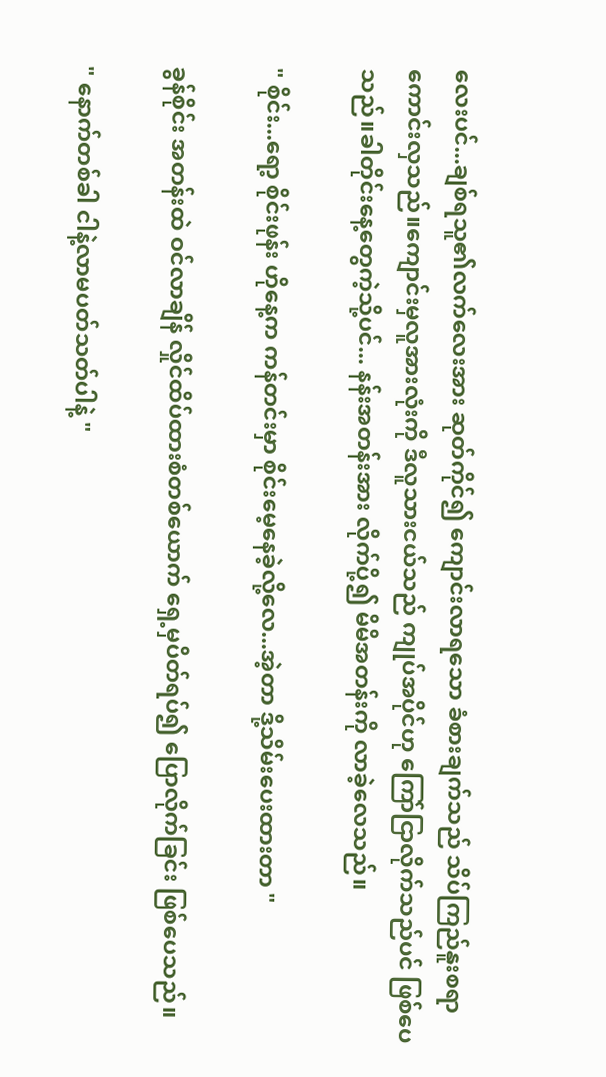လေးပင်...ချစ်ရသူ၏လက်လေးအား ဆုတ်ကိုင်၍ ကျောင်းလာရသော ခံစားချက်သည် သိပ်ကြည်နူးစရာကောင်းလှသည်။ကျောင်းမှလူအားလုံးကို ဒီလူသားငယ်သည် ကျုပ်အပိုင်ဟု ကြော်ငြာလိုက်သည်ပင် ဖြစ်ပေသည်။ခါတိုင်းနေ့တွေကဲ့သို့ပင်... နန်းအတန်းအား လိုက်ပို့၍ မိမိအတန်းကို လာခဲ့လေသည်။

" စိုင်း...ရော့ စိုင်းဖုန်း ဟိုနေ့က ကန်တင်းမှာ စိုင်းမေ့နေခဲ့လို့လေ...အဲ့တာ ဒို့သိမ်းပေးထားတာ "

ခွန်စိုင်း အတန်းထဲ ဝင်လာချိန် လှိုင်ထိပ်ထားစံတစ်ယောက် ရှေ့မှပိတ်ရပ်၍ ပြောလိုက်ခြင်း ဖြစ်ပေသည်။

" နောက်တစ်ခါ ငါနဲ့လာမပတ်သတ်ပါနဲ့ "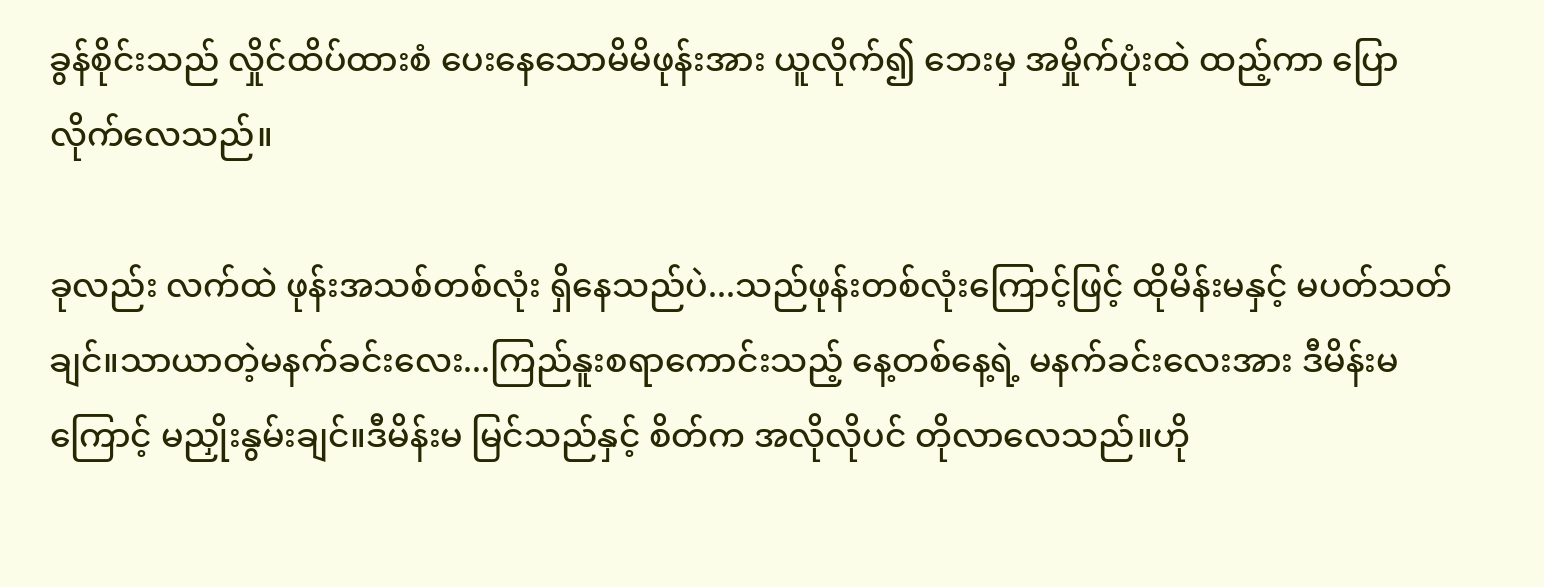ခွန်စိုင်းသည် လှိုင်ထိပ်ထားစံ ပေးနေသောမိမိဖုန်းအား ယူလိုက်၍ ဘေးမှ အမှိုက်ပုံးထဲ ထည့်ကာ ပြောလိုက်လေသည်။

ခုလည်း လက်ထဲ ဖုန်းအသစ်တစ်လုံး ရှိနေသည်ပဲ...သည်ဖုန်းတစ်လုံးကြောင့်ဖြင့် ထိုမိန်းမနှင့် မပတ်သတ်ချင်။သာယာတဲ့မနက်ခင်းလေး...ကြည်နူးစရာကောင်းသည့် နေ့တစ်နေ့ရဲ့ မနက်ခင်းလေးအား ဒီမိန်းမကြောင့် မညှိုးနွမ်းချင်။ဒီမိန်းမ မြင်သည်နှင့် စိတ်က အလိုလိုပင် တိုလာလေသည်။ဟို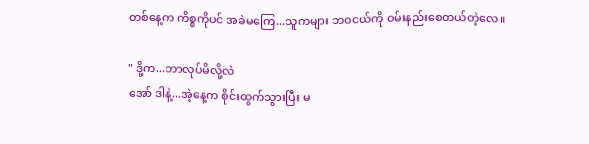တစ်‌နေ့က ကိစ္စကိုပင် အခဲမကြေ...သူကများ ဘဝငယ်ကို ဝမ်းနည်းစေတယ်တဲ့လေ။

" ဒို့က...ဘာလုပ်မိလို့လဲ
အော် ဒါနဲ့...အဲ့နေ့က စိုင်းထွက်သွားပြီး မ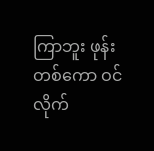ကြာဘူး ဖုန်းတစ်ကော ဝင်လိုက်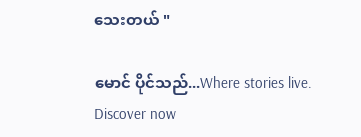သေးတယ် "

မောင် ပိုင်သည်...Where stories live. Discover now